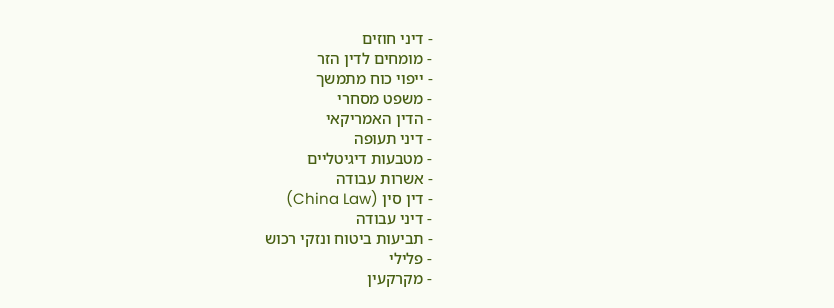- דיני חוזים
- מומחים לדין הזר
- ייפוי כוח מתמשך
- משפט מסחרי
- הדין האמריקאי
- דיני תעופה
- מטבעות דיגיטליים
- אשרות עבודה
- דין סין (China Law)
- דיני עבודה
- תביעות ביטוח ונזקי רכוש
- פלילי
- מקרקעין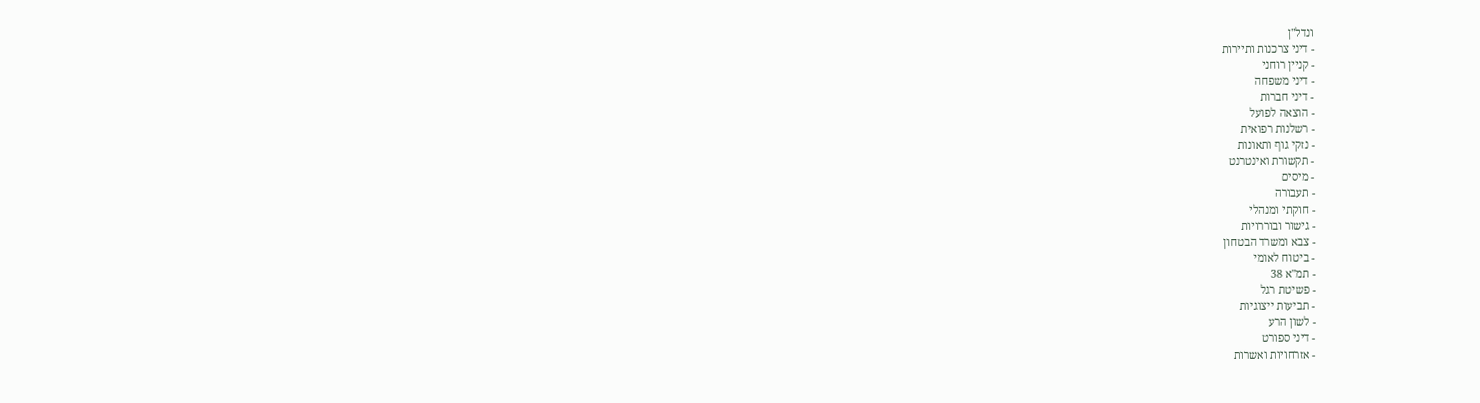ונדל"ן
- דיני צרכנות ותיירות
- קניין רוחני
- דיני משפחה
- דיני חברות
- הוצאה לפועל
- רשלנות רפואית
- נזקי גוף ותאונות
- תקשורת ואינטרנט
- מיסים
- תעבורה
- חוקתי ומנהלי
- גישור ובוררויות
- צבא ומשרד הבטחון
- ביטוח לאומי
- תמ"א 38
- פשיטת רגל
- תביעות ייצוגיות
- לשון הרע
- דיני ספורט
- אזרחויות ואשרות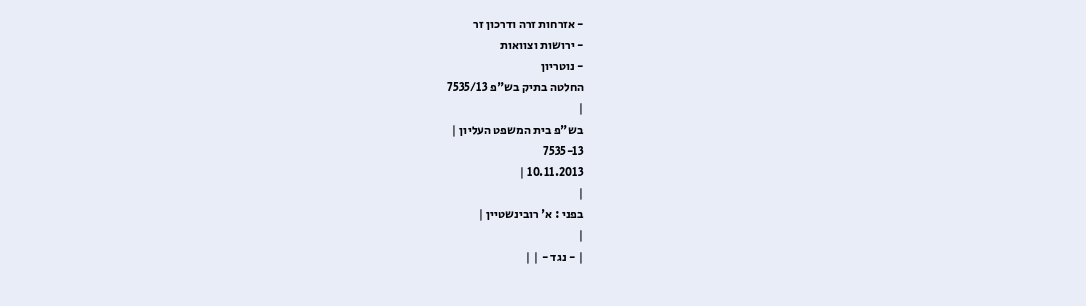- אזרחות זרה ודרכון זר
- ירושות וצוואות
- נוטריון
החלטה בתיק בש"פ 7535/13
|
בש"פ בית המשפט העליון |
7535-13
10.11.2013 |
|
בפני : א' רובינשטיין |
|
| - נגד - | |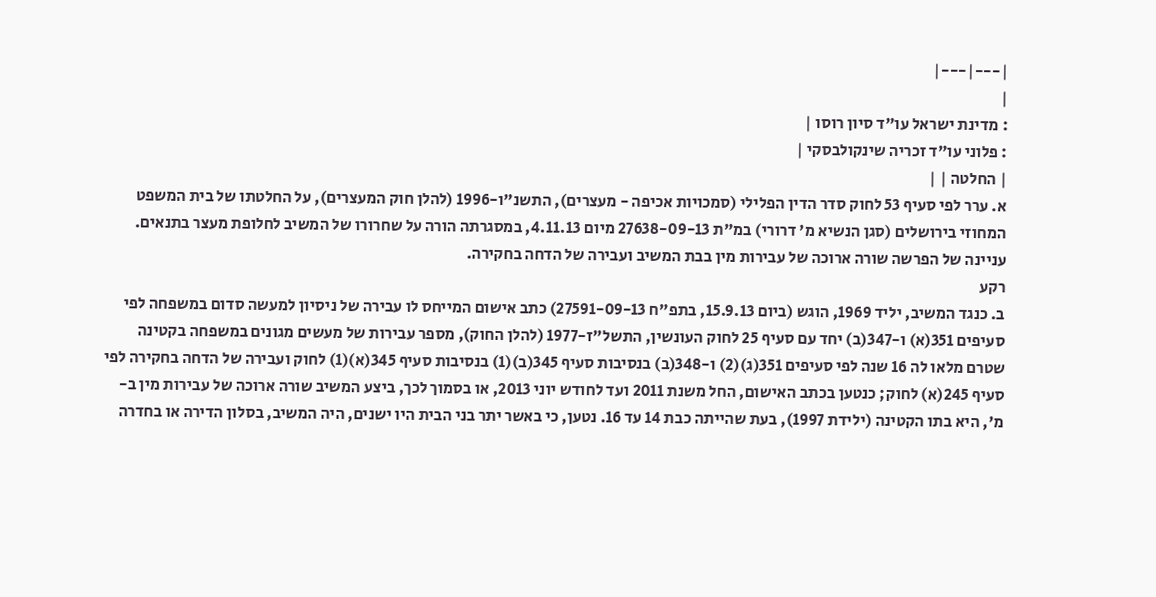|---|---|
|
: מדינת ישראל עו"ד סיון רוסו |
: פלוני עו"ד זכריה שינקולבסקי |
| החלטה | |
א. ערר לפי סעיף 53 לחוק סדר הדין הפלילי (סמכויות אכיפה - מעצרים), התשנ"ו-1996 (להלן חוק המעצרים), על החלטתו של בית המשפט המחוזי בירושלים (סגן הנשיא מ' דרורי) במ"ת 27638-09-13 מיום 4.11.13, במסגרתה הורה על שחרורו של המשיב לחלופת מעצר בתנאים. עניינה של הפרשה שורה ארוכה של עבירות מין בבת המשיב ועבירה של הדחה בחקירה.
רקע
ב. כנגד המשיב, יליד 1969, הוגש (ביום 15.9.13, בתפ"ח 27591-09-13) כתב אישום המייחס לו עבירה של ניסיון למעשה סדום במשפחה לפי סעיפים 351(א) ו-347(ב) יחד עם סעיף 25 לחוק העונשין, התשל"ז-1977 (להלן החוק), מספר עבירות של מעשים מגונים במשפחה בקטינה שטרם מלאו לה 16 שנה לפי סעיפים 351(ג)(2) ו-348(ב) בנסיבות סעיף 345(ב)(1) בנסיבות סעיף 345(א)(1) לחוק ועבירה של הדחה בחקירה לפי סעיף 245(א) לחוק; כנטען בכתב האישום, החל משנת 2011 ועד לחודש יוני 2013, או בסמוך לכך, ביצע המשיב שורה ארוכה של עבירות מין ב-מ', היא בתו הקטינה (ילידת 1997), בעת שהייתה כבת 14 עד 16. נטען, כי באשר יתר בני הבית היו ישנים, היה המשיב, בסלון הדירה או בחדרה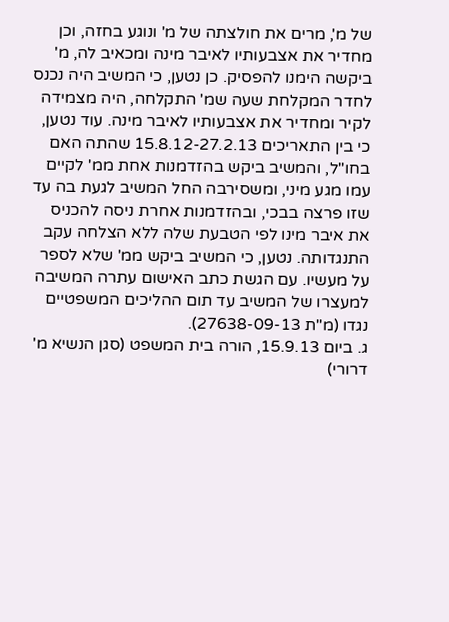של מ', מרים את חולצתה של מ' ונוגע בחזה, וכן מחדיר את אצבעותיו לאיבר מינה ומכאיב לה, מ' ביקשה הימנו להפסיק. כן נטען, כי המשיב היה נכנס לחדר המקלחת שעה שמ' התקלחה, היה מצמידה לקיר ומחדיר את אצבעותיו לאיבר מינה. עוד נטען, כי בין התאריכים 15.8.12-27.2.13 שהתה האם בחו"ל, והמשיב ביקש בהזדמנות אחת ממ' לקיים עמו מגע מיני, ומשסירבה החל המשיב לגעת בה עד שזו פרצה בבכי, ובהזדמנות אחרת ניסה להכניס את איבר מינו לפי הטבעת שלה ללא הצלחה עקב התנגדותה. נטען, כי המשיב ביקש ממ' שלא לספר על מעשיו. עם הגשת כתב האישום עתרה המשיבה למעצרו של המשיב עד תום ההליכים המשפטיים נגדו (מ"ת 27638-09-13).
ג. ביום 15.9.13, הורה בית המשפט (סגן הנשיא מ' דרורי)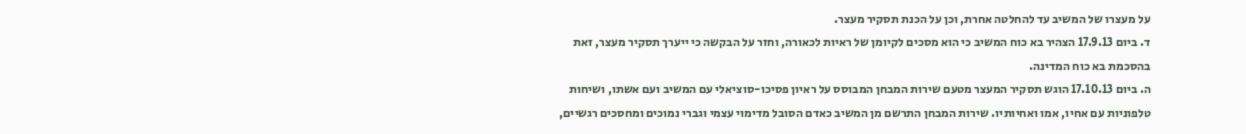על מעצרו של המשיב עד להחלטה אחרת, וכן על הכנת תסקיר מעצר.
ד. ביום 17.9.13 הצהיר בא כוח המשיב כי הוא מסכים לקיומן של ראיות לכאורה, וחזר על הבקשה כי ייערך תסקיר מעצר, זאת בהסכמת בא כוח המדינה.
ה. ביום 17.10.13 הוגש תסקיר המעצר מטעם שירות המבחן המבוסס על ראיון פסיכו-סוציאלי עם המשיב ועם אשתו, ושיחות טלפוניות עם אחיו, אמו ואחיותיו. שירות המבחן התרשם מן המשיב כאדם הסובל מדימוי עצמי וגברי נמוכים ומחסכים רגשיים,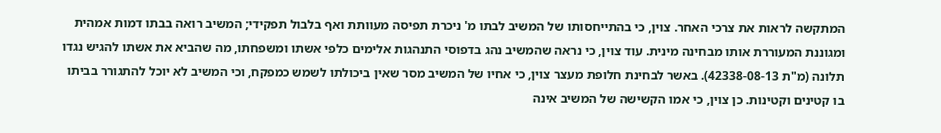המתקשה לראות את צרכי האחר. צוין, כי בהתייחסותו של המשיב לבתו מ' ניכרת תפיסה מעוותת ואף בלבול תפקידי; המשיב רואה בבתו דמות אמהית ומגוננת המעוררת אותו מבחינה מינית. עוד צוין, כי נראה שהמשיב נהג בדפוסי התנהגות אלימים כלפי אשתו ומשפחתו, מה שהביא את אשתו להגיש נגדו תלונה (מ"ת 42338-08-13). באשר לבחינת חלופת מעצר צוין, כי אחיו של המשיב מסר שאין ביכולתו לשמש כמפקח, וכי המשיב לא יוכל להתגורר בביתו בו קטינים וקטינות. כן צוין, כי אמו הקשישה של המשיב אינה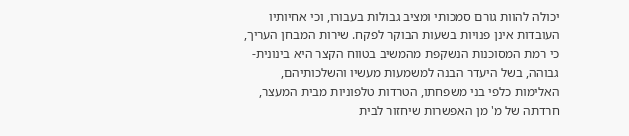יכולה להוות גורם סמכותי ומציב גבולות בעבורו, וכי אחיותיו העובדות אינן פנויות בשעות הבוקר לפקח. שירות המבחן העריך, כי רמת המסוכנות הנשקפת מהמשיב בטווח הקצר היא בינונית-גבוהה, בשל היעדר הבנה למשמעות מעשיו והשלכותיהם, האלימות כלפי בני משפחתו, הטרדות טלפוניות מבית המעצר, חרדתה של מ' מן האפשרות שיחזור לבית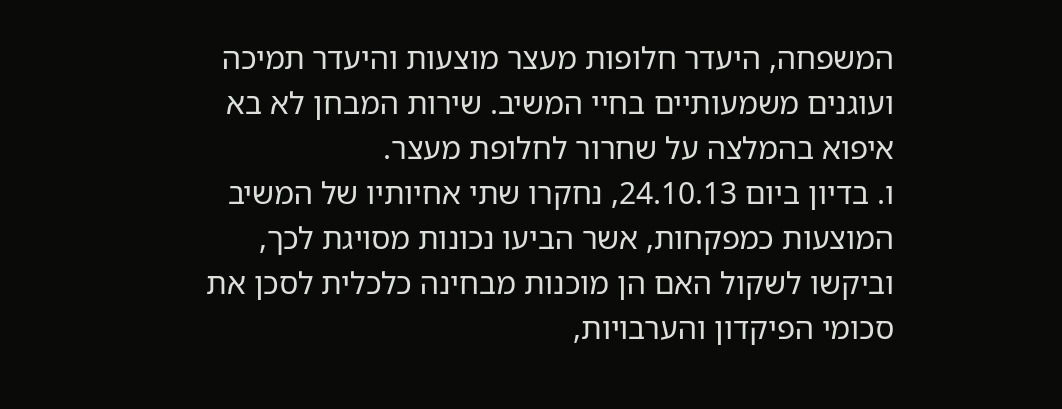המשפחה, היעדר חלופות מעצר מוצעות והיעדר תמיכה ועוגנים משמעותיים בחיי המשיב. שירות המבחן לא בא איפוא בהמלצה על שחרור לחלופת מעצר.
ו. בדיון ביום 24.10.13, נחקרו שתי אחיותיו של המשיב המוצעות כמפקחות, אשר הביעו נכונות מסויגת לכך, וביקשו לשקול האם הן מוכנות מבחינה כלכלית לסכן את סכומי הפיקדון והערבויות,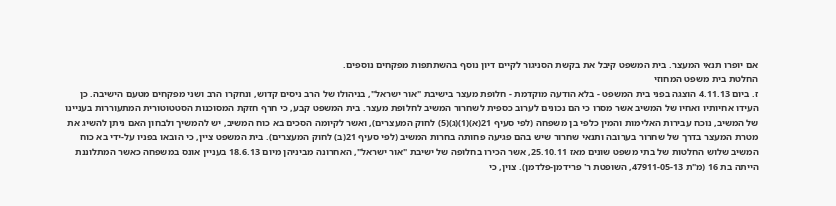אם יופרו תנאי המעצר. בית המשפט קיבל את בקשת הסניגור לקיים דיון נוסף בהשתתפות מפקחים נוספים.
החלטת בית משפט המחוזי
ז. ביום 4.11.13 הוצגה בפני בית המשפט - בלא הודעה מוקדמת - חלופת מעצר בישיבת "אור ישראל", בניהולו של הרב ניסים קדוש, ונחקרו הרב ושני מפקחים מטעם הישיבה. כן העידו אחיותיו ואחיו של המשיב אשר מסרו כי הם נכונים לערוב כספית לשחרור המשיב לחלופת מעצר. בית המשפט קבע, כי חרף חזקת המסוכנות הסטטוטורית המתעוררות בעניינו של המשיב, נוכח עבירות האלימות והמין כלפי בן משפחה (לפי סעיף 21(א)(1)(ג)(5) לחוק המעצרים), ואשר לקיומה הסכים בא כוח המשיב, יש להמשיך ולבחון האם ניתן להשיג את מטרת המעצר בדרך של שחרור בערובה ותנאי שחרור שיש בהם פגיעה פחותה בחרות המשיב (לפי סעיף 21(ב) לחוק המעצרים). בית המשפט ציין, כי הובאו בפניו על-ידי בא כוח המשיב שלוש החלטות של בתי משפט שונים מאז 25.10.11, אשר הכירו בחלופה של ישיבת "אור ישראל", האחרונה מביניהן מיום 18.6.13 בעניין אונס במשפחה כאשר המתלוננת הייתה בת 16 (מ"ת 47911-05-13, השופטת ר' פרידמן-פלדמן). צוין, כי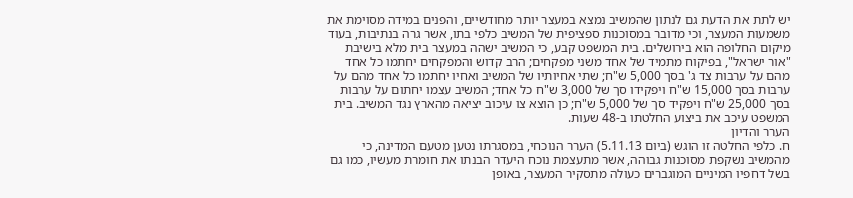יש לתת את הדעת גם לנתון שהמשיב נמצא במעצר יותר מחודשיים, והפנים במידה מסוימת את משמעות המעצר, וכי מדובר במסוכנות ספציפית של המשיב כלפי בתו, אשר גרה בנתיבות, בעוד מיקום החלופה הוא בירושלים. בית המשפט קבע, כי המשיב ישהה במעצר בית מלא בישיבת "אור ישראל", בפיקוח מתמיד של אחד משני מפקחים; הרב קדוש והמפקחים יחתמו כל אחד מהם על ערבות צד ג' בסך 5,000 ש"ח; שתי אחיותיו של המשיב ואחיו יחתמו כל אחד מהם על ערבות בסך 15,000 ש"ח ויפקידו סך של 3,000 ש"ח כל אחד; המשיב עצמו יחתום על ערבות בסך 25,000 ש"ח ויפקיד סך של 5,000 ש"ח; כן הוצא צו עיכוב יציאה מהארץ נגד המשיב. בית המשפט עיכב את ביצוע החלטתו ב-48 שעות.
הערר והדיון
ח. כלפי החלטה זו הוגש (ביום 5.11.13) הערר הנוכחי, במסגרתו נטען מטעם המדינה, כי מהמשיב נשקפת מסוכנות גבוהה, אשר מתעצמת נוכח היעדר הבנתו את חומרת מעשיו, כמו גם בשל דחפיו המיניים המוגברים כעולה מתסקיר המעצר, באופן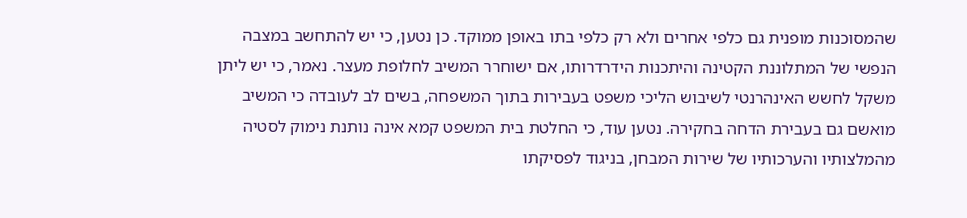שהמסוכנות מופנית גם כלפי אחרים ולא רק כלפי בתו באופן ממוקד. כן נטען, כי יש להתחשב במצבה הנפשי של המתלוננת הקטינה והיתכנות הידרדרותו, אם ישוחרר המשיב לחלופת מעצר. נאמר, כי יש ליתן משקל לחשש האינהרנטי לשיבוש הליכי משפט בעבירות בתוך המשפחה, בשים לב לעובדה כי המשיב מואשם גם בעבירת הדחה בחקירה. נטען עוד, כי החלטת בית המשפט קמא אינה נותנת נימוק לסטיה מהמלצותיו והערכותיו של שירות המבחן, בניגוד לפסיקתו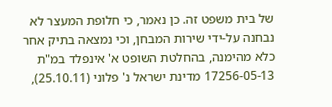של בית משפט זה. כן נאמר, כי חלופת המעצר לא נבחנה על-ידי שירות המבחן, וכי נמצאה בתיק אחר כלא מהימנה, בהחלטת השופט א' אינפלד במ"ת 17256-05-13 מדינת ישראל נ' פלוני (25.10.11),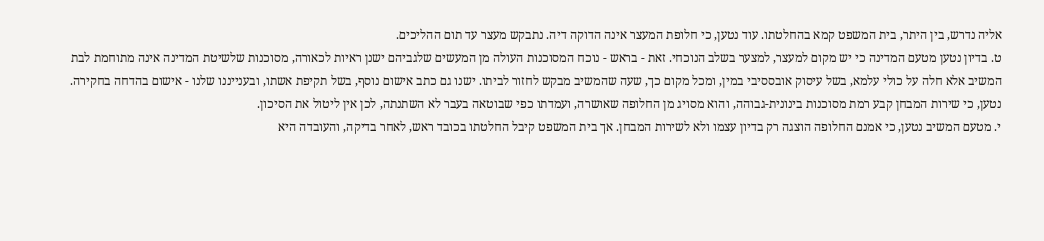אליה נדרש, בין היתר, בית המשפט קמא בהחלטתו. עוד נטען, כי חלופת המעצר אינה הדוקה דיה. נתבקש מעצר עד תום ההליכים.
ט. בדיון נטען מטעם המדינה כי יש מקום למעצר, למצער בשלב הנוכחי. זאת - בראש - נוכח המסוכנות העולה מן המעשים שלגביהם ישנן ראיות לכאורה, מסוכנות שלשיטת המדינה אינה מתוחמת לבת המשיב אלא חלה על כולי עלמא, בשל עיסוק אובססיבי במין, ומכל מקום כך, שעה שהמשיב מבקש לחזור לביתו. ישנו גם כתב אישום נוסף, בשל תקיפת אשתו, ובענייננו שלנו - אישום בהדחה בחקירה. נטען, כי שירות המבחן קבע רמת מסוכנות בינונית-גבוהה, והוא מסויג מן החלופה שאושרה, ועמדתו כפי שבוטאה בעבר לא השתנתה, לכן אין ליטול את הסיכון.
י. מטעם המשיב נטען, כי אמנם החלופה הוצגה רק בדיון עצמו ולא לשירות המבחן. אך בית המשפט קיבל החלטתו בכובד ראש, לאחר בדיקה, והעובדה היא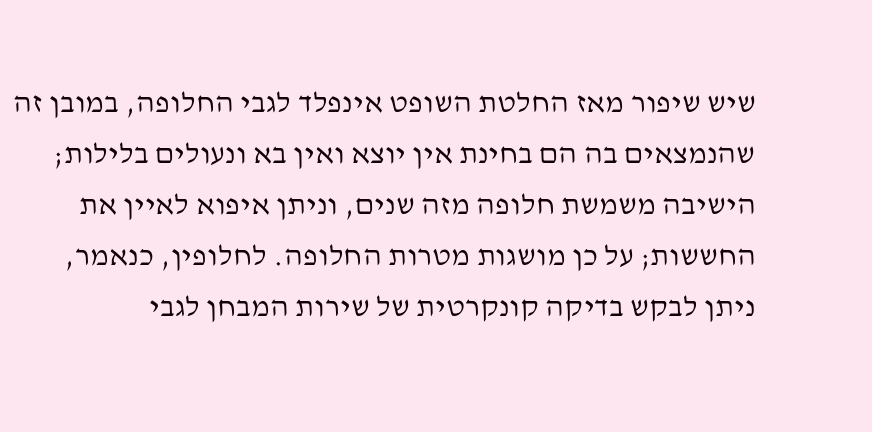שיש שיפור מאז החלטת השופט אינפלד לגבי החלופה, במובן זה שהנמצאים בה הם בחינת אין יוצא ואין בא ונעולים בלילות; הישיבה משמשת חלופה מזה שנים, וניתן איפוא לאיין את החששות; על כן מושגות מטרות החלופה. לחלופין, כנאמר, ניתן לבקש בדיקה קונקרטית של שירות המבחן לגבי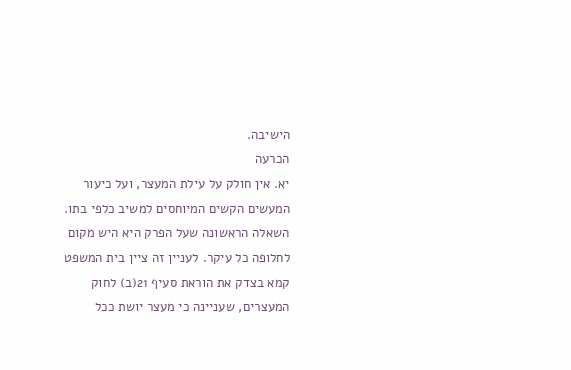הישיבה.
הכרעה
יא. אין חולק על עילת המעצר, ועל כיעור המעשים הקשים המיוחסים למשיב כלפי בתו. השאלה הראשונה שעל הפרק היא היש מקום לחלופה כל עיקר. לעניין זה ציין בית המשפט קמא בצדק את הוראת סעיף 21(ב) לחוק המעצרים, שעניינה כי מעצר יושת ככל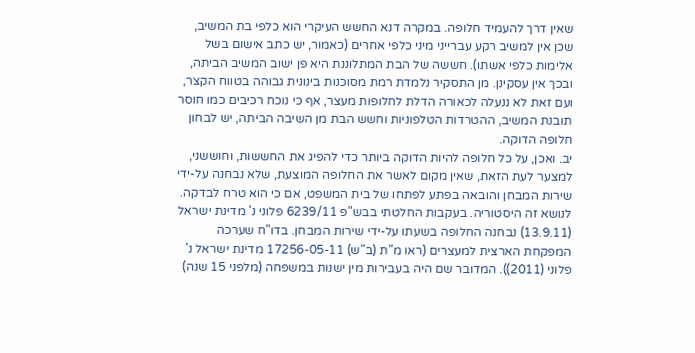שאין דרך להעמיד חלופה. במקרה דנא החשש העיקרי הוא כלפי בת המשיב, שכן אין למשיב רקע עברייני מיני כלפי אחרים (כאמור, יש כתב אישום בשל אלימות כלפי אשתו). חששה של הבת המתלוננת היא פן ישוב המשיב הביתה, ובכך אין עסקינן. מן התסקיר נלמדת רמת מסוכנות בינונית גבוהה בטווח הקצר, ועם זאת לא ננעלה לכאורה הדלת לחלופות מעצר, אף כי נוכח רכיבים כמו חוסר תובנת המשיב, ההטרדות הטלפוניות וחשש הבת מן השיבה הביתה, יש לבחון חלופה הדוקה.
יב. ואכן, על כל חלופה להיות הדוקה ביותר כדי להפיג את החששות, וחוששני, למצער לעת הזאת, שאין מקום לאשר את החלופה המוצעת, שלא נבחנה על-ידי שירות המבחן והובאה בפתע לפתחו של בית המשפט, אם כי הוא טרח לבדקה. לנושא זה היסטוריה. בעקבות החלטתי בבש"פ 6239/11 פלוני נ' מדינת ישראל (13.9.11) נבחנה החלופה בשעתו על-ידי שירות המבחן. בדו"ח שערכה המפקחת הארצית למעצרים (ראו מ"ת (ב"ש) 17256-05-11 מדינת ישראל נ' פלוני (2011)). המדובר שם היה בעבירות מין ישנות במשפחה (מלפני 15 שנה)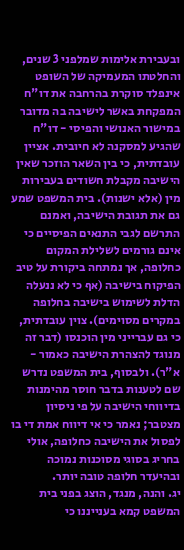ובעבירת אלימות שמלפני 3 שנים, והחלטתו המעמיקה של השופט אינפלד סוקרת בהרחבה את דו"ח המפקחת באשר לישיבה בה מדובר במישור האנושי והפיסי - דו"ח שהגיע למסקנה לא חיובית. אציין עובדתית, כי בין השאר הוזכר שאין הישיבה מקבלת חשודים בעבירות מין (אלא ישנות). בית המשפט שמע גם את תגובת הישיבה, ואמנם התרשם לגבי התנאים הפיסיים כי אינם גורמים לשלילת המקום כחלופה, אך נמתחה ביקורת על טיב הפיקוח בישיבה (אף כי לא ננעלה הדלת לשימוש בישיבה בחלופה במקרים מסוימים). צוין עובדתית, כי גם עברייני מין הוכנסו (דבר זה מנוגד להצהרת הישיבה כאמור - א"ר). ולבסוף, בית המשפט נדרש שם לטענות בדבר חוסר מהימנות בדיווחי הישיבה על פי ניסיון מצטבר; נאמר כי אי דיווח אמת די בו לפסול את הישיבה כחלופה, אולי בחריג בסוגי מסוכנות נמוכה ובהיעדר חלופה טובה יותר.
יג. והנה, מנגד, הוצג בפני בית המשפט קמא בענייננו כי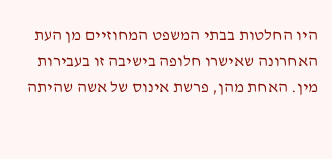היו החלטות בבתי המשפט המחוזיים מן העת האחרונה שאישרו חלופה בישיבה זו בעבירות מין. האחת מהן, פרשת אינוס של אשה שהיתה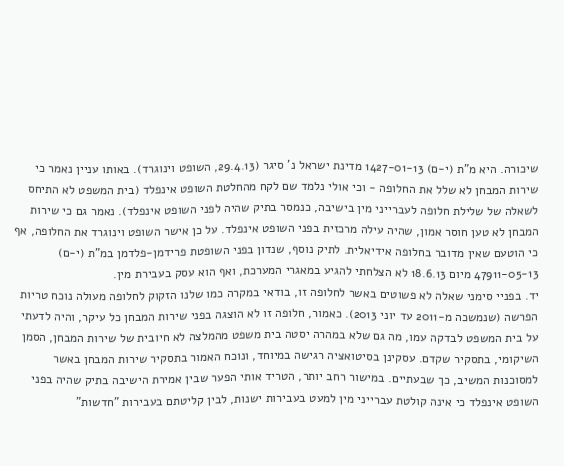שיכורה. היא מ"ת (י-ם) 1427-01-13 מדינת ישראל נ' סיגר (29.4.13, השופט וינוגרד). באותו עניין נאמר כי שירות המבחן לא שלל את החלופה - וכי אולי נלמד שם לקח מהחלטת השופט אינפלד (בית המשפט לא התיחס לשאלה של שלילת חלופה לעברייני מין בישיבה, כנמסר בתיק שהיה לפני השופט אינפלד). נאמר גם כי שירות המבחן לא טען חוסר אמון, שהיה עילה מרכזית בפני השופט אינפלד. על כן אישר השופט וינוגרד את החלופה, אף כי הוטעם שאין מדובר בחלופה אידיאלית. לתיק נוסף, שנדון בפני השופטת פרידמן-פלדמן במ"ת (י-ם) 47911-05-13 מיום 18.6.13 לא הצלחתי להגיע במאגרי המערכת, ואף הוא עסק בעבירת מין.
יד. בפניי סימני שאלה לא פשוטים באשר לחלופה זו, בודאי במקרה כמו שלנו הזקוק לחלופה מעולה נוכח טריות הפרשה (שנמשכה מ-2011 עד יוני 2013). כאמור, חלופה זו לא הוצגה בפני שירות המבחן כל עיקר, והיה לדעתי על בית המשפט לבדקה עמו, מה גם שלא במהרה יסטה בית משפט מהמלצה לא חיובית של שירות המבחן, הסמן השיקומי, בתסקיר שקדם. עסקינן בסיטואציה רגישה במיוחד, ונוכח האמור בתסקיר שירות המבחן באשר למסוכנות המשיב, כך שבעתיים. במישור רחב יותר, הטריד אותי הפער שבין אמירת הישיבה בתיק שהיה בפני השופט אינפלד כי אינה קולטת עברייני מין למעט בעבירות ישנות, לבין קליטתם בעבירות "חדשות"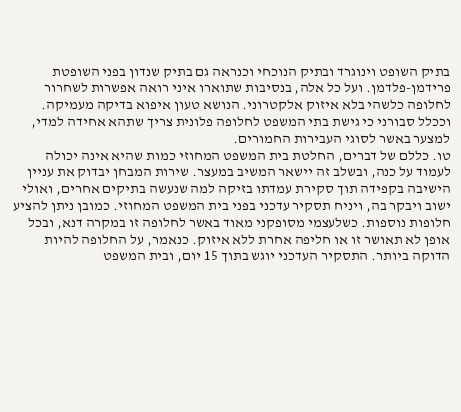בתיק השופט וינוגרד ובתיק הנוכחי וכנראה גם בתיק שנדון בפני השופטת פרידמן-פלדמן. ועל כל אלה, בנסיבות שתוארו איני רואה אפשרות לשחרור לחלופה כלשהי בלא איזוק אלקטרוני. הנושא טעון איפוא בדיקה מעמיקה. וככלל סבורני כי גישת בתי המשפט לחלופה פלונית צריך שתהא אחידה למדי, למצער באשר לסוגי העבירות החמורים.
טו. כללם של דברים, החלטת בית המשפט המחוזי כמות שהיא אינה יכולה לעמוד על כנה, ובשלב זה יישאר המשיב במעצר. שירות המבחן יבדוק את עניין הישיבה בקפידה תוך סקירת עמדתו בזיקה למה שנעשה בתיקים אחרים, ואולי ישוב ויבקר בה, ויניח תסקיר עדכני בפני בית המשפט המחוזי. כמובן ניתן להציע חלופות נוספות. כשלעצמי מסופקני מאוד באשר לחלופה זו במקרה דנא, ובכל אופן לא תאושר זו או חליפה אחרת ללא איזוק. כנאמר, על החלופה להיות הדוקה ביותר. התסקיר העדכני יוגש בתוך 15 יום, ובית המשפט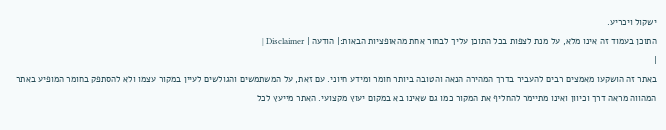ישקול ויכריע.
התוכן בעמוד זה אינו מלא, על מנת לצפות בכל התוכן עליך לבחור אחת מהאופציות הבאות:| הודעה | Disclaimer |
|
באתר זה הושקעו מאמצים רבים להעביר בדרך המהירה הנאה והטובה ביותר חומר ומידע חיוני. עם זאת, על המשתמשים והגולשים לעיין במקור עצמו ולא להסתפק בחומר המופיע באתר המהווה מראה דרך וכיוון ואינו מתיימר להחליף את המקור כמו גם שאינו בא במקום יעוץ מקצועי. האתר מייעץ לכל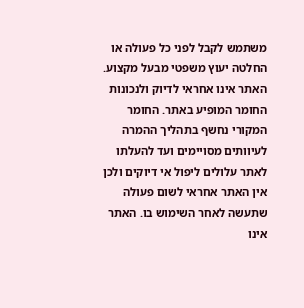משתמש לקבל לפני כל פעולה או החלטה יעוץ משפטי מבעל מקצוע. האתר אינו אחראי לדיוק ולנכונות החומר המופיע באתר. החומר המקורי נחשף בתהליך ההמרה לעיוותים מסויימים ועד להעלתו לאתר עלולים ליפול אי דיוקים ולכן אין האתר אחראי לשום פעולה שתעשה לאחר השימוש בו. האתר אינו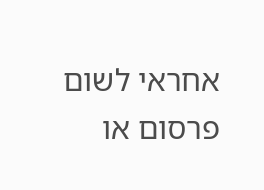אחראי לשום פרסום או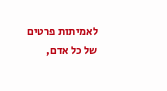לאמיתות פרטים של כל אדם,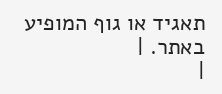תאגיד או גוף המופיע באתר. |
|